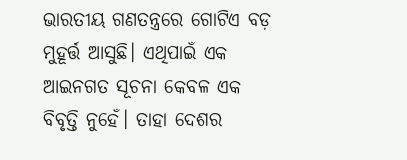ଭାରତୀୟ ଗଣତନ୍ତ୍ରରେ ଗୋଟିଏ ବଡ଼ ମୁହୂର୍ତ୍ତ ଆସୁଛି। ଏଥିପାଇଁ ଏକ ଆଇନଗତ ସୂଚନା କେବଳ ଏକ ବିବୃତ୍ତି ନୁହେଁ। ତାହା ଦେଶର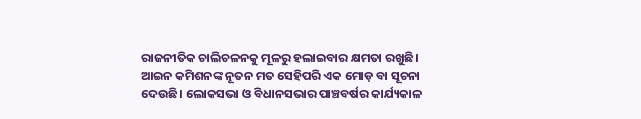ରାଜନୀତିକ ଚାଲିଚଳନକୁ ମୂଳରୁ ହଲାଇବାର କ୍ଷମତା ରଖୁଛି। ଆଇନ କମିଶନଙ୍କ ନୂତନ ମତ ସେହିପରି ଏକ ମୋଡ଼ ବା ସୂଚନା ଦେଉଛି। ଲୋକସଭା ଓ ବିଧାନସଭାର ପାଞ୍ଚବର୍ଷର କାର୍ଯ୍ୟକାଳ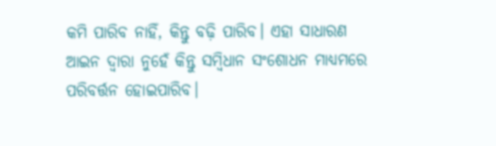କମି ପାରିବ ନାହିଁ, କିନ୍ତୁ ବଢ଼ି ପାରିବ। ଏହା ସାଧାରଣ ଆଇନ ଦ୍ୱାରା ନୁହେଁ କିନ୍ତୁ ସମ୍ବିଧାନ ସଂଶୋଧନ ମାଧ୍ୟମରେ ପରିବର୍ତ୍ତନ ହୋଇପାରିବ।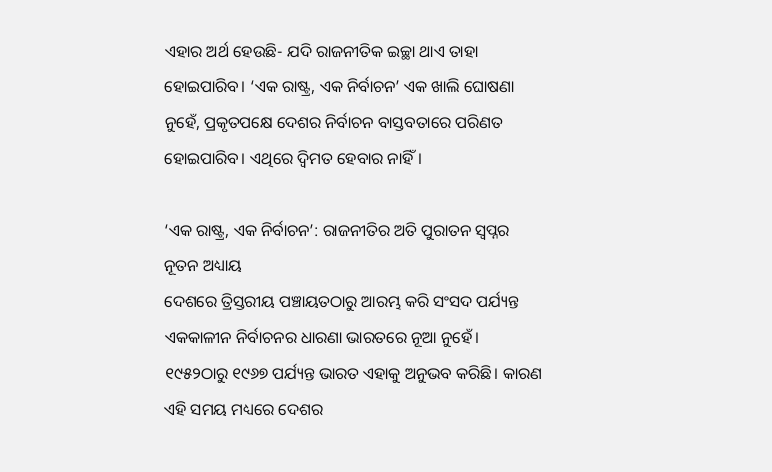ଏହାର ଅର୍ଥ ହେଉଛି- ଯଦି ରାଜନୀତିକ ଇଚ୍ଛା ଥାଏ ତାହା ହୋଇପାରିବ। ‘ଏକ ରାଷ୍ଟ୍ର, ଏକ ନିର୍ବାଚନ’ ଏକ ଖାଲି ଘୋଷଣା ନୁହେଁ, ପ୍ରକୃତପକ୍ଷେ ଦେଶର ନିର୍ବାଚନ ବାସ୍ତବତାରେ ପରିଣତ ହୋଇପାରିବ। ଏଥିରେ ଦ୍ୱିମତ ହେବାର ନାହିଁ।

‘ଏକ ରାଷ୍ଟ୍ର, ଏକ ନିର୍ବାଚନ’: ରାଜନୀତିର ଅତି ପୁରାତନ ସ୍ୱପ୍ନର ନୂତନ ଅଧ୍ୟାୟ
ଦେଶରେ ତ୍ରିସ୍ତରୀୟ ପଞ୍ଚାୟତଠାରୁ ଆରମ୍ଭ କରି ସଂସଦ ପର୍ଯ୍ୟନ୍ତ ଏକକାଳୀନ ନିର୍ବାଚନର ଧାରଣା ଭାରତରେ ନୂଆ ନୁହେଁ। ୧୯୫୨ଠାରୁ ୧୯୬୭ ପର୍ଯ୍ୟନ୍ତ ଭାରତ ଏହାକୁ ଅନୁଭବ କରିଛି। କାରଣ ଏହି ସମୟ ମଧ୍ୟରେ ଦେଶର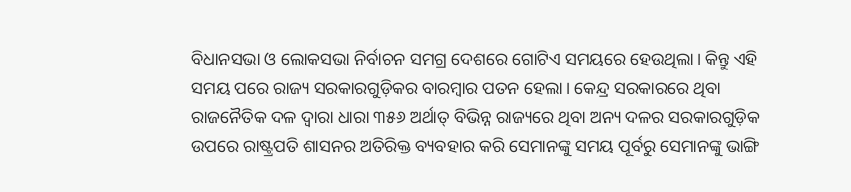ବିଧାନସଭା ଓ ଲୋକସଭା ନିର୍ବାଚନ ସମଗ୍ର ଦେଶରେ ଗୋଟିଏ ସମୟରେ ହେଉଥିଲା। କିନ୍ତୁ ଏହି ସମୟ ପରେ ରାଜ୍ୟ ସରକାରଗୁଡ଼ିକର ବାରମ୍ବାର ପତନ ହେଲା। କେନ୍ଦ୍ର ସରକାରରେ ଥିବା ରାଜନୈତିକ ଦଳ ଦ୍ୱାରା ଧାରା ୩୫୬ ଅର୍ଥାତ୍ ବିଭିନ୍ନ ରାଜ୍ୟରେ ଥିବା ଅନ୍ୟ ଦଳର ସରକାରଗୁଡ଼ିକ ଉପରେ ରାଷ୍ଟ୍ରପତି ଶାସନର ଅତିରିକ୍ତ ବ୍ୟବହାର କରି ସେମାନଙ୍କୁ ସମୟ ପୂର୍ବରୁ ସେମାନଙ୍କୁ ଭାଙ୍ଗି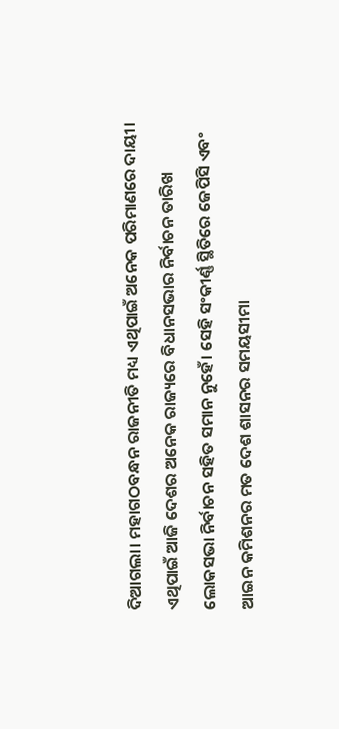ଦିଆଗଲା। ମହାଗଠବନ୍ଧନ ରାଜନୀତି ମଧ୍ୟ ଏଥିପାଇଁ ଅନେକ ପରିମାଣରେ ଦାୟୀ। ଏଥିପାଇଁ ଆଜି ଦେଶର ଅନେକ ରାଜ୍ୟରେ ବିଧାନସଭାର ନିର୍ବାଚନ ତାରିଖ ଲୋକସଭା ନିର୍ବାଚନ ସହିତ ସମାନ ନୁହେଁ। ସେହି ସଂକୀର୍ଣ୍ଣ ସ୍ଥିତିରେ ଜେପିସି ଏବଂ ଆଇନ କମିଶନର ମତ ଦେଶ ଶାସନର ସମୟସୀମା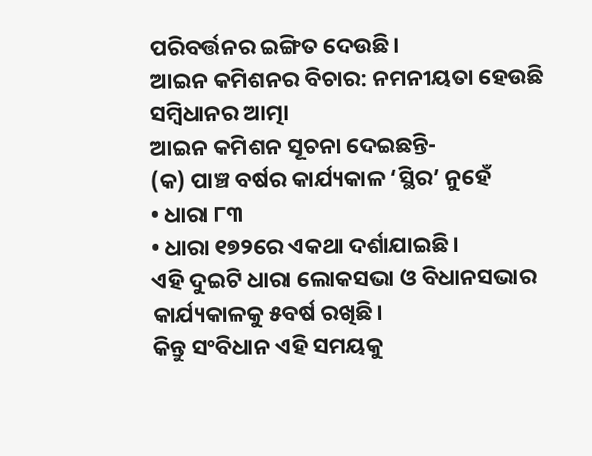ପରିବର୍ତ୍ତନର ଇଙ୍ଗିତ ଦେଉଛି।
ଆଇନ କମିଶନର ବିଚାର: ନମନୀୟତା ହେଉଛି ସମ୍ବିଧାନର ଆତ୍ମା
ଆଇନ କମିଶନ ସୂଚନା ଦେଇଛନ୍ତି-
(କ) ପାଞ୍ଚ ବର୍ଷର କାର୍ଯ୍ୟକାଳ ‘ସ୍ଥିର’ ନୁହେଁ
• ଧାରା ୮୩
• ଧାରା ୧୭୨ରେ ଏକଥା ଦର୍ଶାଯାଇଛି।
ଏହି ଦୁଇଟି ଧାରା ଲୋକସଭା ଓ ବିଧାନସଭାର କାର୍ଯ୍ୟକାଳକୁ ୫ବର୍ଷ ରଖିଛି।
କିନ୍ତୁ ସଂବିଧାନ ଏହି ସମୟକୁ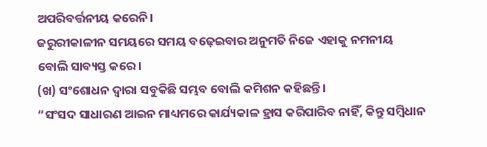ଅପରିବର୍ତ୍ତନୀୟ କରେନି।
ଜରୁରୀକାଳୀନ ସମୟରେ ସମୟ ବଢ଼େଇବାର ଅନୁମତି ନିଜେ ଏହାକୁ ନମନୀୟ ବୋଲି ସାବ୍ୟସ୍ତ କରେ।
(ଖ) ସଂଶୋଧନ ଦ୍ୱାରା ସବୁକିଛି ସମ୍ଭବ ବୋଲି କମିଶନ କହିଛନ୍ତି।
“ସଂସଦ ସାଧାରଣ ଆଇନ ମାଧ୍ୟମରେ କାର୍ଯ୍ୟକାଳ ହ୍ରାସ କରିପାରିବ ନାହିଁ, କିନ୍ତୁ ସମ୍ବିଧାନ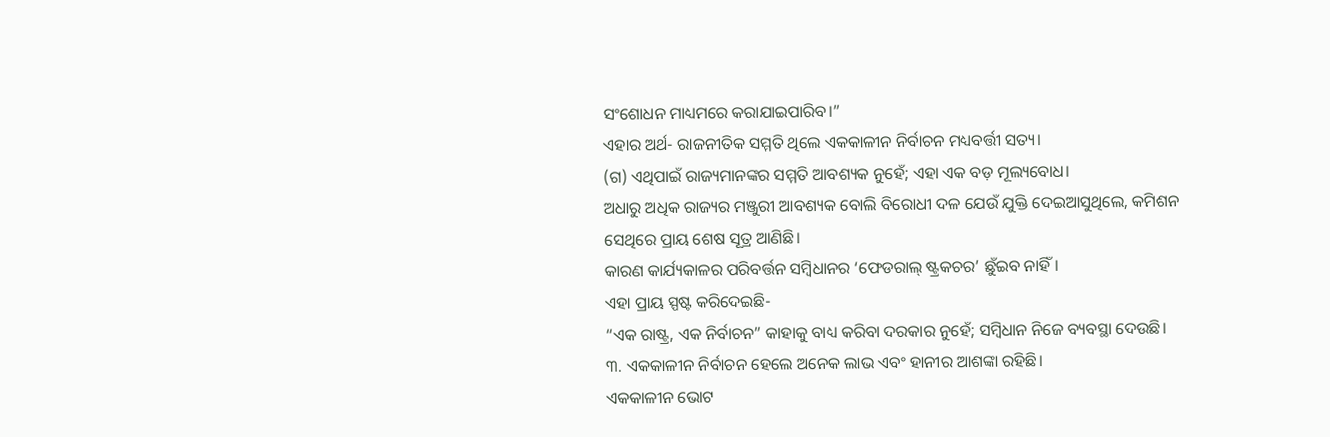ସଂଶୋଧନ ମାଧ୍ୟମରେ କରାଯାଇପାରିବ।”
ଏହାର ଅର୍ଥ- ରାଜନୀତିକ ସମ୍ମତି ଥିଲେ ଏକକାଳୀନ ନିର୍ବାଚନ ମଧ୍ୟବର୍ତ୍ତୀ ସତ୍ୟ।
(ଗ) ଏଥିପାଇଁ ରାଜ୍ୟମାନଙ୍କର ସମ୍ମତି ଆବଶ୍ୟକ ନୁହେଁ; ଏହା ଏକ ବଡ଼ ମୂଲ୍ୟବୋଧ।
ଅଧାରୁ ଅଧିକ ରାଜ୍ୟର ମଞ୍ଜୁରୀ ଆବଶ୍ୟକ ବୋଲି ବିରୋଧୀ ଦଳ ଯେଉଁ ଯୁକ୍ତି ଦେଇଆସୁଥିଲେ, କମିଶନ ସେଥିରେ ପ୍ରାୟ ଶେଷ ସୂତ୍ର ଆଣିଛି।
କାରଣ କାର୍ଯ୍ୟକାଳର ପରିବର୍ତ୍ତନ ସମ୍ବିଧାନର ‘ଫେଡରାଲ୍ ଷ୍ଟ୍ରକଚର’ ଛୁଁଇବ ନାହିଁ।
ଏହା ପ୍ରାୟ ସ୍ପଷ୍ଟ କରିଦେଇଛି-
“ଏକ ରାଷ୍ଟ୍ର, ଏକ ନିର୍ବାଚନ” କାହାକୁ ବାଧ୍ୟ କରିବା ଦରକାର ନୁହେଁ; ସମ୍ବିଧାନ ନିଜେ ବ୍ୟବସ୍ଥା ଦେଉଛି।
୩. ଏକକାଳୀନ ନିର୍ବାଚନ ହେଲେ ଅନେକ ଲାଭ ଏବଂ ହାନୀର ଆଶଙ୍କା ରହିଛି।
ଏକକାଳୀନ ଭୋଟ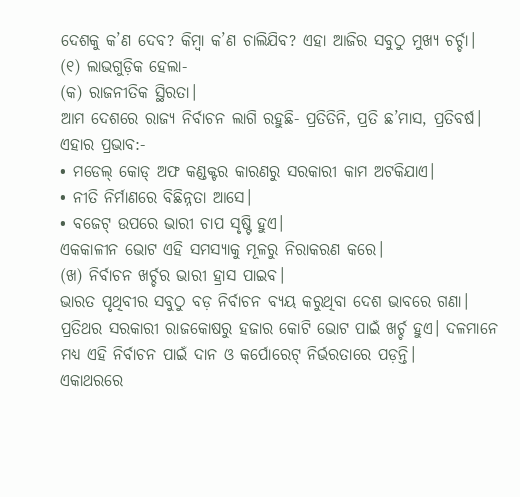ଦେଶକୁ କ’ଣ ଦେବ? କିମ୍ବା କ’ଣ ଚାଲିଯିବ? ଏହା ଆଜିର ସବୁଠୁ ମୁଖ୍ୟ ଚର୍ଚ୍ଚା।
(୧) ଲାଭଗୁଡ଼ିକ ହେଲା-
(କ) ରାଜନୀତିକ ସ୍ଥିରତା।
ଆମ ଦେଶରେ ରାଜ୍ୟ ନିର୍ବାଚନ ଲାଗି ରହୁଛି- ପ୍ରତିତିନି, ପ୍ରତି ଛ’ମାସ, ପ୍ରତିବର୍ଷ।
ଏହାର ପ୍ରଭାବ:-
• ମଡେଲ୍ କୋଡ୍ ଅଫ କଣ୍ଡକ୍ଟର କାରଣରୁ ସରକାରୀ କାମ ଅଟକିଯାଏ।
• ନୀତି ନିର୍ମାଣରେ ବିଛିନ୍ନତା ଆସେ।
• ବଜେଟ୍ ଉପରେ ଭାରୀ ଚାପ ସୃଷ୍ଟି ହୁଏ।
ଏକକାଳୀନ ଭୋଟ ଏହି ସମସ୍ୟାକୁ ମୂଳରୁ ନିରାକରଣ କରେ।
(ଖ) ନିର୍ବାଚନ ଖର୍ଚ୍ଚର ଭାରୀ ହ୍ରାସ ପାଇବ।
ଭାରତ ପୃଥିବୀର ସବୁଠୁ ବଡ଼ ନିର୍ବାଚନ ବ୍ୟୟ କରୁଥିବା ଦେଶ ଭାବରେ ଗଣା। ପ୍ରତିଥର ସରକାରୀ ରାଜକୋଷରୁ ହଜାର କୋଟି ଭୋଟ ପାଇଁ ଖର୍ଚ୍ଚ ହୁଏ। ଦଳମାନେ ମଧ୍ୟ ଏହି ନିର୍ବାଚନ ପାଇଁ ଦାନ ଓ କର୍ପୋରେଟ୍ ନିର୍ଭରତାରେ ପଡ଼ନ୍ତି।
ଏକାଥରରେ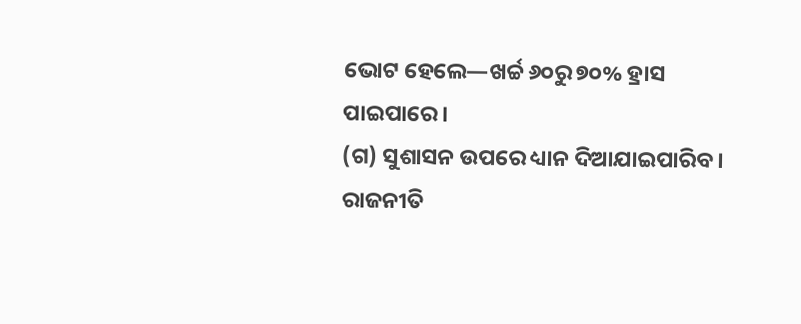ଭୋଟ ହେଲେ—ଖର୍ଚ୍ଚ ୬୦ରୁ ୭୦% ହ୍ରାସ ପାଇପାରେ।
(ଗ) ସୁଶାସନ ଉପରେ ଧ୍ୟାନ ଦିଆଯାଇପାରିବ।
ରାଜନୀତି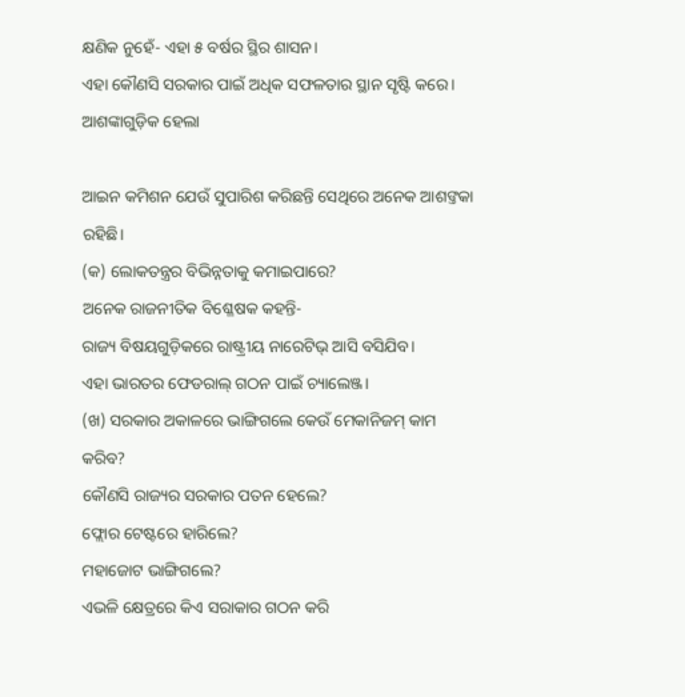କ୍ଷଣିକ ନୁହେଁ- ଏହା ୫ ବର୍ଷର ସ୍ଥିର ଶାସନ।
ଏହା କୌଣସି ସରକାର ପାଇଁ ଅଧିକ ସଫଳତାର ସ୍ଥାନ ସୃଷ୍ଟି କରେ।
ଆଶଙ୍କାଗୁଡ଼ିକ ହେଲା

ଆଇନ କମିଶନ ଯେଉଁ ସୁପାରିଶ କରିଛନ୍ତି ସେଥିରେ ଅନେକ ଆଶଙ୍ତକା ରହିଛି।
(କ) ଲୋକତନ୍ତ୍ରର ବିଭିନ୍ନତାକୁ କମାଇପାରେ?
ଅନେକ ରାଜନୀତିକ ବିଶ୍ଳେଷକ କହନ୍ତି-
ରାଜ୍ୟ ବିଷୟଗୁଡ଼ିକରେ ରାଷ୍ଟ୍ରୀୟ ନାରେଟିଭ୍ ଆସି ବସିଯିବ।
ଏହା ଭାରତର ଫେଡରାଲ୍ ଗଠନ ପାଇଁ ଚ୍ୟାଲେଞ୍ଜ।
(ଖ) ସରକାର ଅକାଳରେ ଭାଙ୍ଗିଗଲେ କେଉଁ ମେକାନିଜମ୍ କାମ କରିବ?
କୌଣସି ରାଜ୍ୟର ସରକାର ପତନ ହେଲେ?
ଫ୍ଲୋର ଟେଷ୍ଟରେ ହାରିଲେ?
ମହାଜୋଟ ଭାଙ୍ଗିଗଲେ?
ଏଭଳି କ୍ଷେତ୍ରରେ କିଏ ସରାକାର ଗଠନ କରି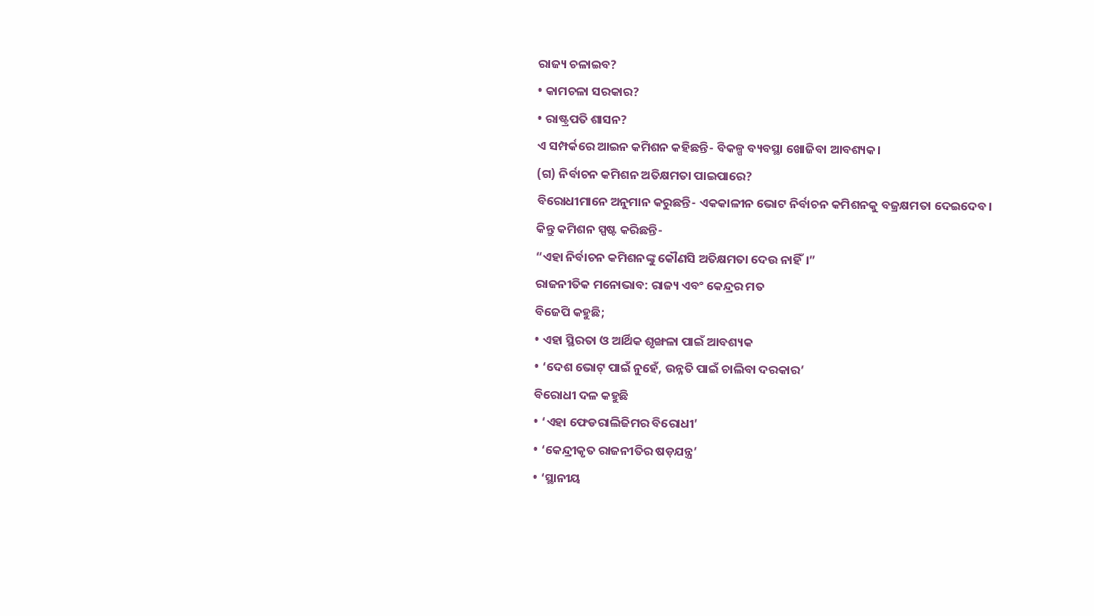ରାଜ୍ୟ ଚଳାଇବ?
• କାମଚଳା ସରକାର?
• ରାଷ୍ଟ୍ରପତି ଶାସନ?
ଏ ସମ୍ପର୍କରେ ଆଇନ କମିଶନ କହିଛନ୍ତି- ବିକଳ୍ପ ବ୍ୟବସ୍ଥା ଖୋଜିବା ଆବଶ୍ୟକ।
(ଗ) ନିର୍ବାଚନ କମିଶନ ଅତିକ୍ଷମତା ପାଇପାରେ?
ବିରୋଧୀମାନେ ଅନୁମାନ କରୁଛନ୍ତି- ଏକକାଳୀନ ଭୋଟ ନିର୍ବାଚନ କମିଶନକୁ ବଜ୍ରକ୍ଷମତା ଦେଇଦେବ।
କିନ୍ତୁ କମିଶନ ସ୍ପଷ୍ଟ କରିଛନ୍ତି-
“ଏହା ନିର୍ବାଚନ କମିଶନଙ୍କୁ କୌଣସି ଅତିକ୍ଷମତା ଦେଉ ନାହିଁ।”
ରାଜନୀତିକ ମନୋଭାବ: ରାଜ୍ୟ ଏବଂ କେନ୍ଦ୍ରର ମତ
ବିଜେପି କହୁଛି;
• ଏହା ସ୍ଥିରତା ଓ ଆର୍ଥିକ ଶୃଙ୍ଖଳା ପାଇଁ ଆବଶ୍ୟକ
• ‘ଦେଶ ଭୋଟ୍ ପାଇଁ ନୁହେଁ, ଉନ୍ନତି ପାଇଁ ଚାଲିବା ଦରକାର’
ବିରୋଧୀ ଦଳ କହୁଛି
• ‘ଏହା ଫେଡରାଲିଜିମର ବିରୋଧୀ’
• ‘କେନ୍ଦ୍ରୀକୃତ ରାଜନୀତିର ଷଡ଼ଯନ୍ତ୍ର’
• ‘ସ୍ଥାନୀୟ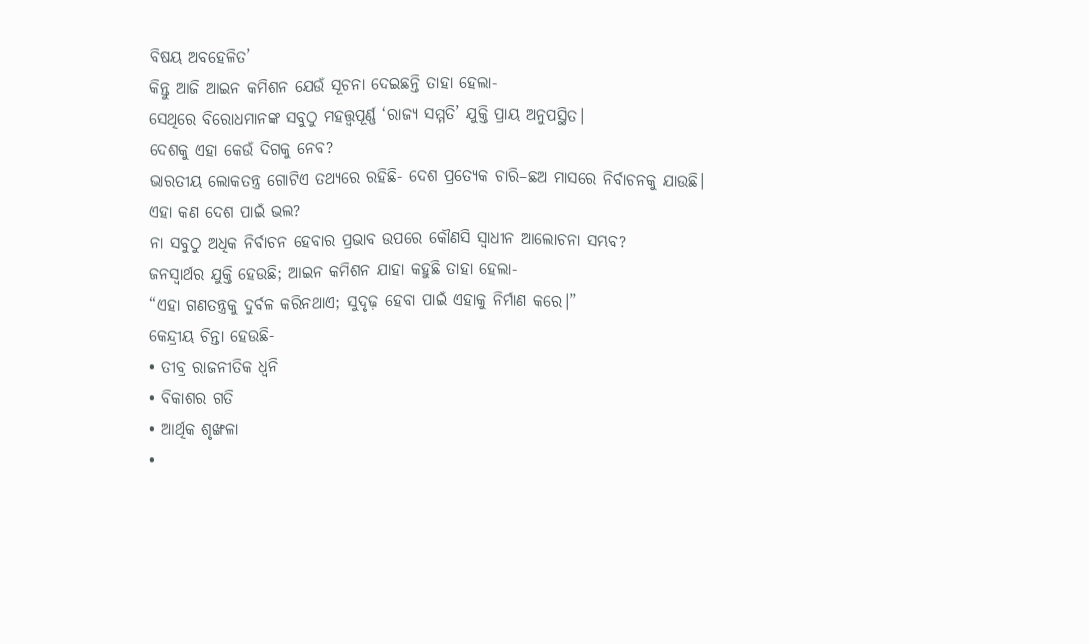ବିଷୟ ଅବହେଳିତ’
କିନ୍ତୁ ଆଜି ଆଇନ କମିଶନ ଯେଉଁ ସୂଚନା ଦେଇଛନ୍ତି ତାହା ହେଲା-
ସେଥିରେ ବିରୋଧମାନଙ୍କ ସବୁଠୁ ମହତ୍ତ୍ୱପୂର୍ଣ୍ଣ ‘ରାଜ୍ୟ ସମ୍ମତି’ ଯୁକ୍ତି ପ୍ରାୟ ଅନୁପସ୍ଥିତ।
ଦେଶକୁ ଏହା କେଉଁ ଦିଗକୁ ନେବ?
ଭାରତୀୟ ଲୋକତନ୍ତ୍ର ଗୋଟିଏ ତଥ୍ୟରେ ରହିଛି- ଦେଶ ପ୍ରତ୍ୟେକ ଚାରି–ଛଅ ମାସରେ ନିର୍ବାଚନକୁ ଯାଉଛି।
ଏହା କଣ ଦେଶ ପାଇଁ ଭଲ?
ନା ସବୁଠୁ ଅଧିକ ନିର୍ବାଚନ ହେବାର ପ୍ରଭାବ ଉପରେ କୌଣସି ସ୍ଵାଧୀନ ଆଲୋଚନା ସମ୍ଭବ?
ଜନସ୍ୱାର୍ଥର ଯୁକ୍ତି ହେଉଛି; ଆଇନ କମିଶନ ଯାହା କହୁଛି ତାହା ହେଲା-
“ଏହା ଗଣତନ୍ତ୍ରକୁ ଦୁର୍ବଳ କରିନଥାଏ; ସୁଦୃଢ଼ ହେବା ପାଇଁ ଏହାକୁ ନିର୍ମାଣ କରେ।”
କେନ୍ଦ୍ରୀୟ ଚିନ୍ତା ହେଉଛି-
• ତୀବ୍ର ରାଜନୀତିକ ଧ୍ୱନି
• ବିକାଶର ଗତି
• ଆର୍ଥିକ ଶୃଙ୍ଖଳା
•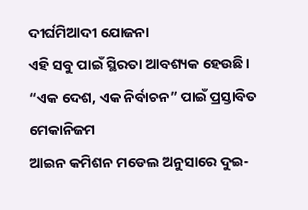ଦୀର୍ଘମିଆଦୀ ଯୋଜନା
ଏହି ସବୁ ପାଇଁ ସ୍ଥିରତା ଆବଶ୍ୟକ ହେଉଛି।
“ଏକ ଦେଶ, ଏକ ନିର୍ବାଚନ” ପାଇଁ ପ୍ରସ୍ତାବିତ ମେକାନିଜମ
ଆଇନ କମିଶନ ମଡେଲ ଅନୁସାରେ ଦୁଇ-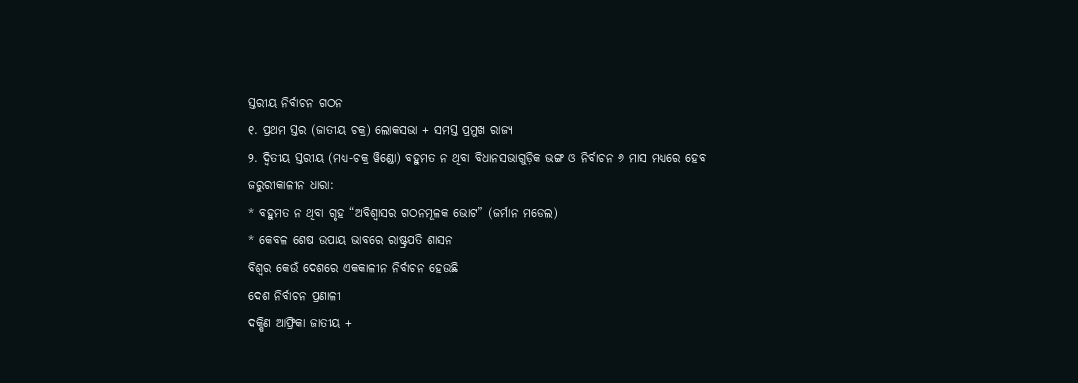ସ୍ତରୀୟ ନିର୍ବାଚନ ଗଠନ
୧. ପ୍ରଥମ ସ୍ତର (ଜାତୀୟ ଚକ୍ର) ଲୋକସଭା + ସମସ୍ତ ପ୍ରମୁଖ ରାଜ୍ୟ
୨. ଦ୍ୱିତୀୟ ସ୍ତରୀୟ (ମଧ୍ୟ-ଚକ୍ର ୱିଣ୍ଡୋ) ବହୁମତ ନ ଥିବା ବିଧାନସଭାଗୁଡ଼ିକ ଭଙ୍ଗ ଓ ନିର୍ବାଚନ ୬ ମାସ ମଧ୍ୟରେ ହେବ
ଜରୁରୀକାଳୀନ ଧାରା:
* ବହୁମତ ନ ଥିବା ଗୃହ “ଅବିଶ୍ୱାସର ଗଠନମୂଳକ ଭୋଟ” (ଜର୍ମାନ ମଡେଲ)
* କେବଳ ଶେଷ ଉପାୟ ଭାବରେ ରାଷ୍ଟ୍ରପତି ଶାସନ
ବିଶ୍ୱର କେଉଁ ଦେଶରେ ଏକକାଳୀନ ନିର୍ବାଚନ ହେଉଛି
ଦେଶ ନିର୍ବାଚନ ପ୍ରଣାଳୀ
ଦକ୍ଷିଣ ଆଫ୍ରିକା ଜାତୀୟ +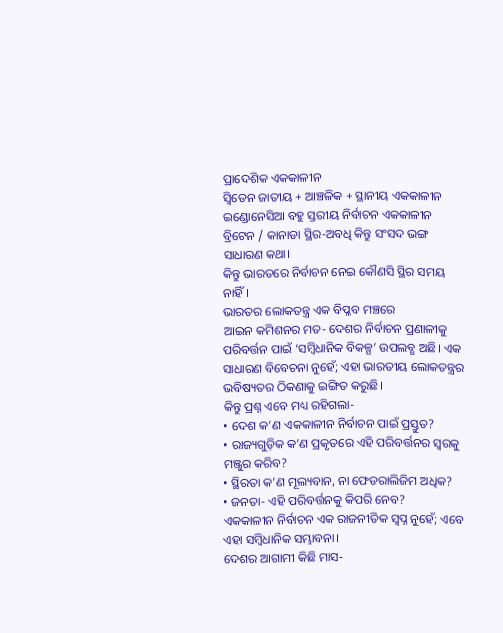ପ୍ରାଦେଶିକ ଏକକାଳୀନ
ସ୍ୱିଡେନ ଜାତୀୟ + ଆଞ୍ଚଳିକ + ସ୍ଥାନୀୟ ଏକକାଳୀନ
ଇଣ୍ଡୋନେସିଆ ବହୁ ସ୍ତରୀୟ ନିର୍ବାଚନ ଏକକାଳୀନ
ବ୍ରିଟେନ / କାନାଡା ସ୍ଥିର-ଅବଧି କିନ୍ତୁ ସଂସଦ ଭଙ୍ଗ ସାଧାରଣ କଥା।
କିନ୍ତୁ ଭାରତରେ ନିର୍ବାଚନ ନେଇ କୌଣସି ସ୍ଥିର ସମୟ ନାହିଁ।
ଭାରତର ଲୋକତନ୍ତ୍ର ଏକ ବିପ୍ଳବ ମଞ୍ଚରେ
ଆଇନ କମିଶନର ମତ- ଦେଶର ନିର୍ବାଚନ ପ୍ରଣାଳୀକୁ ପରିବର୍ତ୍ତନ ପାଇଁ ‘ସମ୍ବିଧାନିକ ବିକଳ୍ପ’ ଉପଲବ୍ଧ ଅଛି। ଏକ ସାଧାରଣ ବିବେଚନା ନୁହେଁ; ଏହା ଭାରତୀୟ ଲୋକତନ୍ତ୍ରର ଭବିଷ୍ୟତର ଠିକଣାକୁ ଇଙ୍ଗିତ କରୁଛି।
କିନ୍ତୁ ପ୍ରଶ୍ନ ଏବେ ମଧ୍ୟ ରହିଗଲା-
• ଦେଶ କ’ଣ ଏକକାଳୀନ ନିର୍ବାଚନ ପାଇଁ ପ୍ରସ୍ତୁତ?
• ରାଜ୍ୟଗୁଡ଼ିକ କ’ଣ ପ୍ରକୃତରେ ଏହି ପରିବର୍ତ୍ତନର ସ୍ୱରକୁ ମଞ୍ଜୁର କରିବ?
• ସ୍ଥିରତା କ’ଣ ମୂଲ୍ୟବାନ, ନା ଫେଡରାଲିଜିମ ଅଧିକ?
• ଜନତା- ଏହି ପରିବର୍ତ୍ତନକୁ କିପରି ନେବ?
ଏକକାଳୀନ ନିର୍ବାଚନ ଏକ ରାଜନୀତିକ ସ୍ୱପ୍ନ ନୁହେଁ; ଏବେ ଏହା ସମ୍ବିଧାନିକ ସମ୍ଭାବନା।
ଦେଶର ଆଗାମୀ କିଛି ମାସ-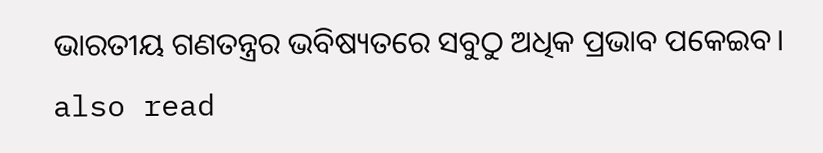ଭାରତୀୟ ଗଣତନ୍ତ୍ରର ଭବିଷ୍ୟତରେ ସବୁଠୁ ଅଧିକ ପ୍ରଭାବ ପକେଇବ।
also read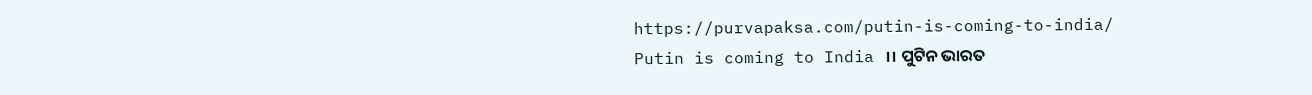https://purvapaksa.com/putin-is-coming-to-india/
Putin is coming to India ।। ପୁଟିନ ଭାରତ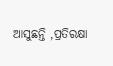ଆସୁଛନ୍ତି ,ପ୍ରତିରକ୍ଷା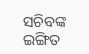ସଚିବଙ୍କ ଇଙ୍ଗିତ